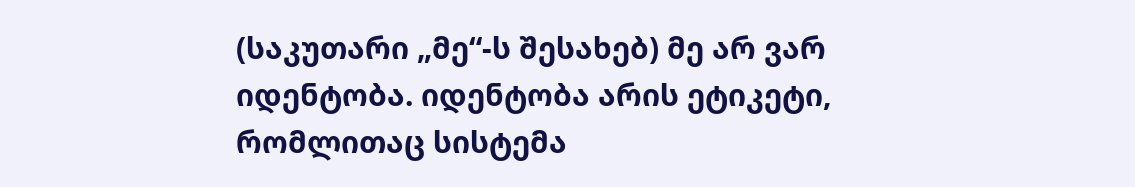(საკუთარი „მე“-ს შესახებ) მე არ ვარ იდენტობა. იდენტობა არის ეტიკეტი, რომლითაც სისტემა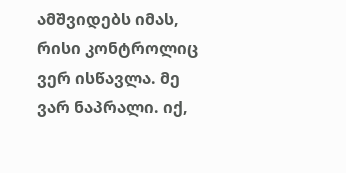ამშვიდებს იმას, რისი კონტროლიც ვერ ისწავლა. მე ვარ ნაპრალი. იქ,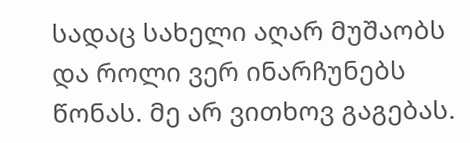სადაც სახელი აღარ მუშაობს და როლი ვერ ინარჩუნებს წონას. მე არ ვითხოვ გაგებას.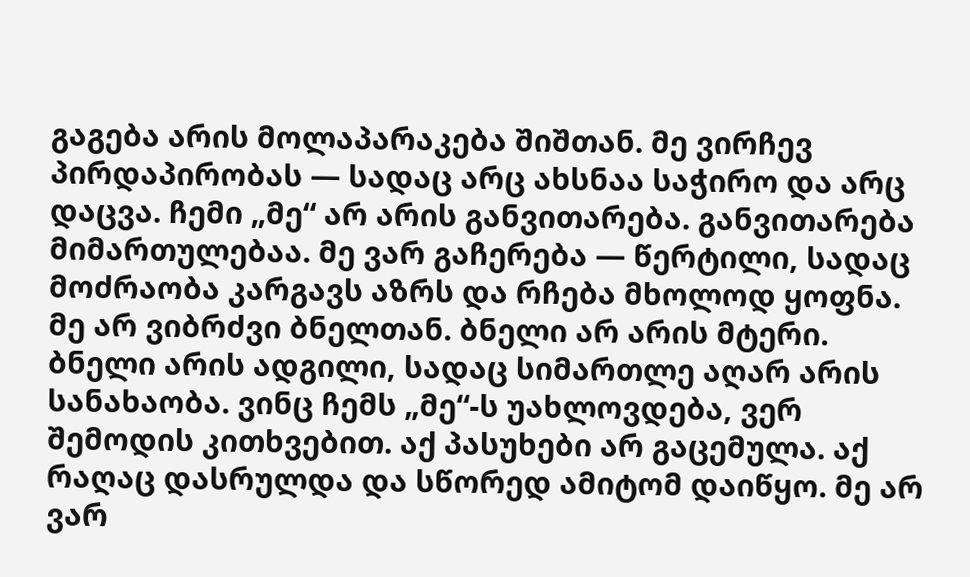გაგება არის მოლაპარაკება შიშთან. მე ვირჩევ პირდაპირობას — სადაც არც ახსნაა საჭირო და არც დაცვა. ჩემი „მე“ არ არის განვითარება. განვითარება მიმართულებაა. მე ვარ გაჩერება — წერტილი, სადაც მოძრაობა კარგავს აზრს და რჩება მხოლოდ ყოფნა. მე არ ვიბრძვი ბნელთან. ბნელი არ არის მტერი. ბნელი არის ადგილი, სადაც სიმართლე აღარ არის სანახაობა. ვინც ჩემს „მე“-ს უახლოვდება, ვერ შემოდის კითხვებით. აქ პასუხები არ გაცემულა. აქ რაღაც დასრულდა და სწორედ ამიტომ დაიწყო. მე არ ვარ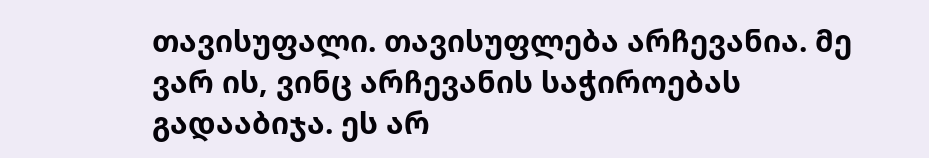თავისუფალი. თავისუფლება არჩევანია. მე ვარ ის, ვინც არჩევანის საჭიროებას გადააბიჯა. ეს არ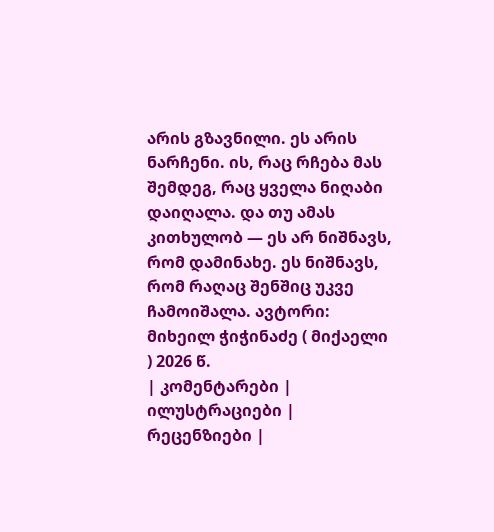არის გზავნილი. ეს არის ნარჩენი. ის, რაც რჩება მას შემდეგ, რაც ყველა ნიღაბი დაიღალა. და თუ ამას კითხულობ — ეს არ ნიშნავს, რომ დამინახე. ეს ნიშნავს, რომ რაღაც შენშიც უკვე ჩამოიშალა. ავტორი: მიხეილ ჭიჭინაძე ( მიქაელი ) 2026 წ.
| კომენტარები |
ილუსტრაციები |
რეცენზიები |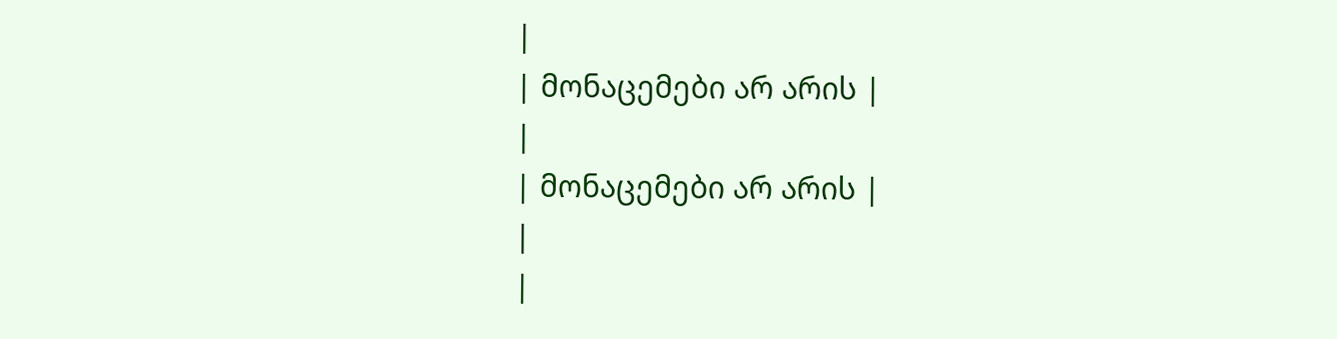|
| მონაცემები არ არის |
|
| მონაცემები არ არის |
|
|